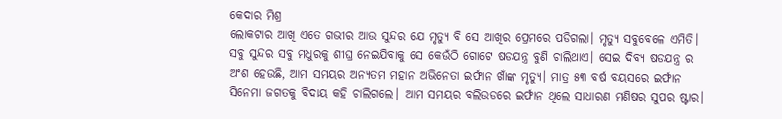କେଦାର ମିଶ୍ର
ଲୋକଟାର ଆଖି ଏତେ ଗଭୀର ଆଉ ସୁନ୍ଦର ଯେ ମୃତ୍ୟୁ ବି ସେ ଆଖିର ପ୍ରେମରେ ପଡିଗଲା। ମୃତ୍ୟୁ ସବୁବେଳେ ଏମିତି। ସବୁ ସୁନ୍ଦର ସବୁ ମଧୁରକୁ ଶୀଘ୍ର ନେଇଯିବାକୁ ସେ କେଉଁଠି ଗୋଟେ ଷଡଯନ୍ତ୍ର ବୁଣି ଚାଲିଥାଏ। ସେଇ ଦିବ୍ୟ ଷଡଯନ୍ତ୍ର ର ଅଂଶ ହେଉଛି, ଆମ ସମୟର ଅନ୍ୟତମ ମହାନ ଅଭିନେତା ଇର୍ଫାନ ଖାଁଙ୍କ ମୃତ୍ୟୁ। ମାତ୍ର ୫୩ ବର୍ଷ ବୟସରେ ଇର୍ଫାନ ସିନେମା ଜଗତକୁ ବିଦାୟ କହି ଚାଲିଗଲେ। ଆମ ସମୟର ବଲିଉଡରେ ଇର୍ଫାନ ଥିଲେ ସାଧାରଣ ମଣିଷର ସୁପର ଷ୍ଟାର।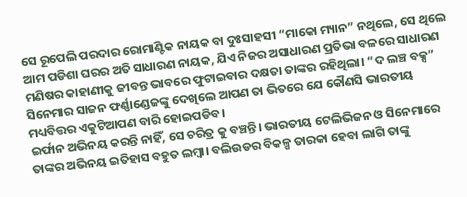ସେ ରୂପେଲି ପରଦାର ରୋମାଣ୍ଟିକ ନାୟକ ବା ଦୁଃସାହସୀ “ମାକୋ ମ୍ୟାନ” ନଥିଲେ, ସେ ଥିଲେ ଆମ ପଡିଶା ଘରର ଅତି ସାଧାରଣ ନାୟକ, ଯିଏ ନିଜର ଅସାଧାରଣ ପ୍ରତିଭା ବଳରେ ସାଧାରଣ ମଣିଷର କାହାଣୀକୁ ଜୀବନ୍ତ ଭାବରେ ଫୁଟାଇବାର ଦକ୍ଷତା ତାଙ୍କର ରହିଥିଲା। “ଦ ଲଞ୍ଚ ବକ୍ସ” ସିନେମାର ସାଜନ ଫର୍ଣ୍ଣାଣ୍ଡେଜଙ୍କୁ ଦେଖିଲେ ଆପଣ ତା ଭିତରେ ଯେ କୌଣସି ଭାରତୀୟ ମଧ୍ୟବିତ୍ତର ଏକୁଟିଆପଣ ବାରି ହୋଇପଡିବ।
ଇର୍ଫାନ ଅଭିନୟ କରନ୍ତି ନାହିଁ, ସେ ଚରିତ୍ର କୁ ବଞ୍ଚନ୍ତି। ଭାରତୀୟ ଟେଲିଭିଜନ ଓ ସିନେମାରେ ତାଙ୍କର ଅଭିନୟ ଇତିହାସ ବହୁତ ଲମ୍ବା। ବଲିଉଡର ବିକଳ୍ପ ତାରକା ହେବା ଲାଗି ତାଙ୍କୁ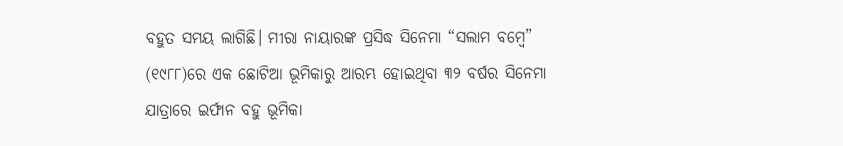ବହୁତ ସମୟ ଲାଗିଛି। ମୀରା ନାୟାରଙ୍କ ପ୍ରସିଦ୍ଧ ସିନେମା “ସଲାମ ବମ୍ବେ” (୧୯୮୮)ରେ ଏକ ଛୋଟିଆ ଭୂମିକାରୁ ଆରମ୍ଭ ହୋଇଥିବା ୩୨ ବର୍ଷର ସିନେମା ଯାତ୍ରାରେ ଇର୍ଫାନ ବହୁ ଭୂମିକା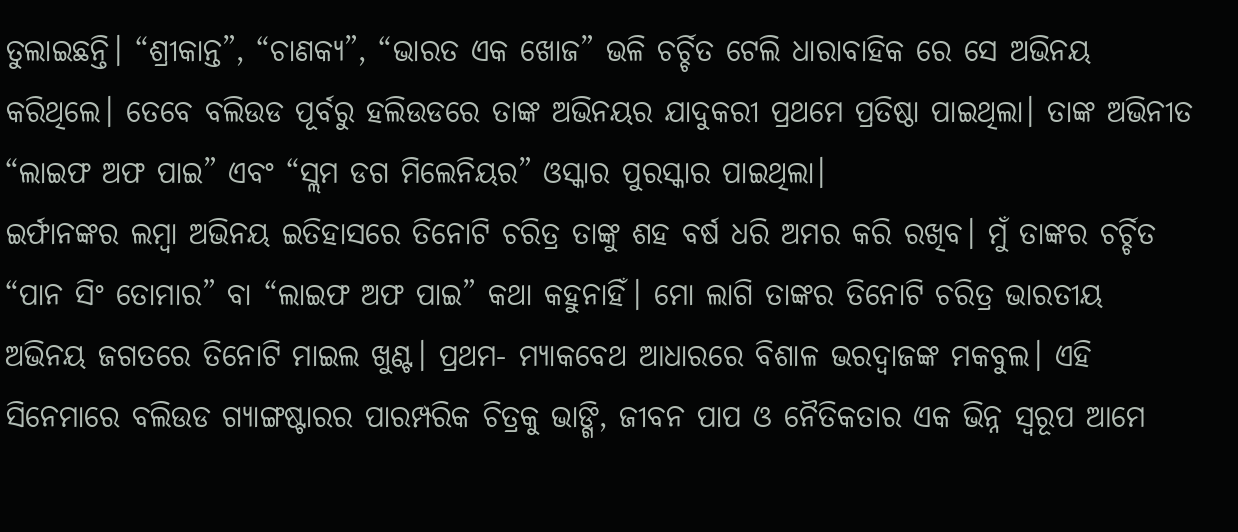ତୁଲାଇଛନ୍ତି। “ଶ୍ରୀକାନ୍ତ”, “ଚାଣକ୍ୟ”, “ଭାରତ ଏକ ଖୋଜ” ଭଳି ଚର୍ଚ୍ଚିତ ଟେଲି ଧାରାବାହିକ ରେ ସେ ଅଭିନୟ କରିଥିଲେ। ତେବେ ବଲିଉଡ ପୂର୍ବରୁ ହଲିଉଡରେ ତାଙ୍କ ଅଭିନୟର ଯାଦୁକରୀ ପ୍ରଥମେ ପ୍ରତିଷ୍ଠା ପାଇଥିଲା। ତାଙ୍କ ଅଭିନୀତ “ଲାଇଫ ଅଫ ପାଇ” ଏବଂ “ସ୍ଲମ ଡଗ ମିଲେନିୟର” ଓସ୍କାର ପୁରସ୍କାର ପାଇଥିଲା।
ଇର୍ଫାନଙ୍କର ଲମ୍ବା ଅଭିନୟ ଇତିହାସରେ ତିନୋଟି ଚରିତ୍ର ତାଙ୍କୁ ଶହ ବର୍ଷ ଧରି ଅମର କରି ରଖିବ। ମୁଁ ତାଙ୍କର ଚର୍ଚ୍ଚିତ “ପାନ ସିଂ ତୋମାର” ବା “ଲାଇଫ ଅଫ ପାଇ” କଥା କହୁନାହିଁ। ମୋ ଲାଗି ତାଙ୍କର ତିନୋଟି ଚରିତ୍ର ଭାରତୀୟ ଅଭିନୟ ଜଗତରେ ତିନୋଟି ମାଇଲ ଖୁଣ୍ଟ। ପ୍ରଥମ- ମ୍ୟାକବେଥ ଆଧାରରେ ବିଶାଳ ଭରଦ୍ବାଜଙ୍କ ମକବୁଲ। ଏହି ସିନେମାରେ ବଲିଉଡ ଗ୍ୟାଙ୍ଗଷ୍ଟାରର ପାରମ୍ପରିକ ଚିତ୍ରକୁ ଭାଙ୍ଗି, ଜୀବନ ପାପ ଓ ନୈତିକତାର ଏକ ଭିନ୍ନ ସ୍ୱରୂପ ଆମେ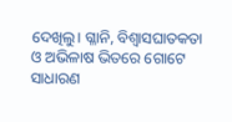ଦେଖିଲୁ। ଗ୍ଳାନି, ବିଶ୍ଵାସଘାତକତା ଓ ଅଭିଳାଷ ଭିତରେ ଗୋଟେ ସାଧାରଣ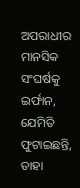ଅପରାଧୀର ମାନସିକ ସଂଘର୍ଷକୁ ଇର୍ଫାନ, ଯେମିତି ଫୁଟାଇଛନ୍ତି, ତାହା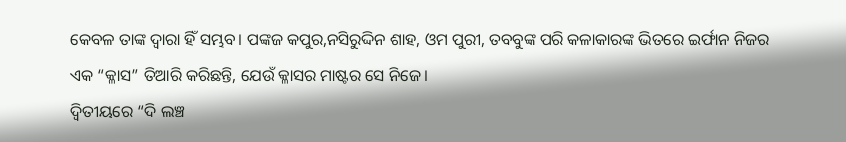କେବଳ ତାଙ୍କ ଦ୍ଵାରା ହିଁ ସମ୍ଭବ। ପଙ୍କଜ କପୁର,ନସିରୁଦ୍ଦିନ ଶାହ, ଓମ ପୁରୀ, ତବବୁଙ୍କ ପରି କଳାକାରଙ୍କ ଭିତରେ ଇର୍ଫାନ ନିଜର ଏକ “କ୍ଳାସ” ତିଆରି କରିଛନ୍ତି, ଯେଉଁ କ୍ଳାସର ମାଷ୍ଟର ସେ ନିଜେ।
ଦ୍ବିତୀୟରେ “ଦି ଲଞ୍ଚ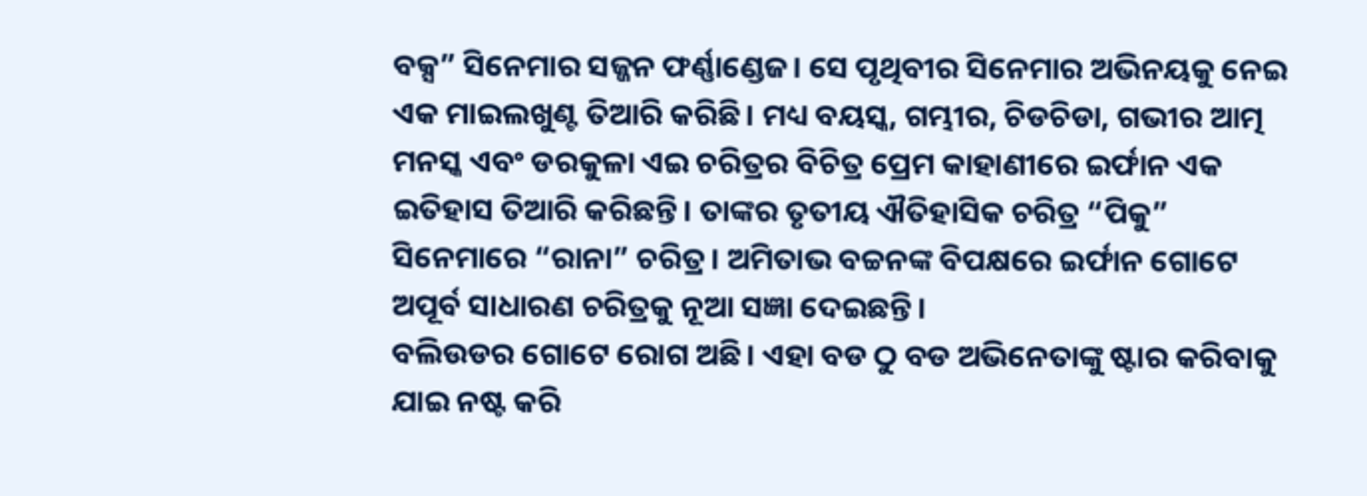ବକ୍ସ” ସିନେମାର ସଜ୍ଜନ ଫର୍ଣ୍ଣାଣ୍ଡେଜ। ସେ ପୃଥିବୀର ସିନେମାର ଅଭିନୟକୁ ନେଇ ଏକ ମାଇଲଖୁଣ୍ଟ ତିଆରି କରିଛି। ମଧ୍ୟ ବୟସ୍କ, ଗମ୍ଭୀର, ଚିଡଚିଡା, ଗଭୀର ଆତ୍ମ ମନସ୍କ ଏବଂ ଡରକୁଳା ଏଇ ଚରିତ୍ରର ବିଚିତ୍ର ପ୍ରେମ କାହାଣୀରେ ଇର୍ଫାନ ଏକ ଇତିହାସ ତିଆରି କରିଛନ୍ତି। ତାଙ୍କର ତୃତୀୟ ଐତିହାସିକ ଚରିତ୍ର “ପିକୁ” ସିନେମାରେ “ରାନା” ଚରିତ୍ର। ଅମିତାଭ ବଚ୍ଚନଙ୍କ ବିପକ୍ଷରେ ଇର୍ଫାନ ଗୋଟେ ଅପୂର୍ବ ସାଧାରଣ ଚରିତ୍ରକୁ ନୂଆ ସଜ୍ଞା ଦେଇଛନ୍ତି।
ବଲିଉଡର ଗୋଟେ ରୋଗ ଅଛି। ଏହା ବଡ ଠୁ ବଡ ଅଭିନେତାଙ୍କୁ ଷ୍ଟାର କରିବାକୁ ଯାଇ ନଷ୍ଟ କରି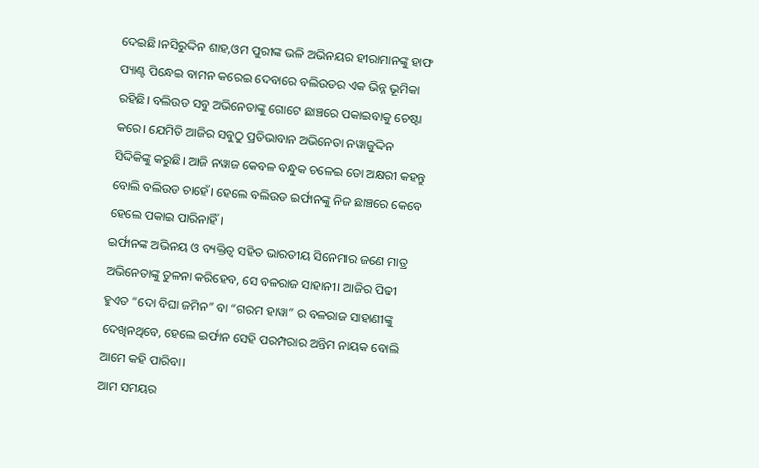ଦେଇଛି।ନସିରୁଦ୍ଦିନ ଶାହ,ଓମ ପୁରୀଙ୍କ ଭଳି ଅଭିନୟର ହୀରାମାନଙ୍କୁ ହାଫ ପ୍ୟାଣ୍ଟ ପିନ୍ଧେଇ ବାମନ କରେଇ ଦେବାରେ ବଲିଉଡର ଏକ ଭିନ୍ନ ଭୂମିକା ରହିଛି। ବଲିଉଡ ସବୁ ଅଭିନେତାଙ୍କୁ ଗୋଟେ ଛାଞ୍ଚରେ ପକାଇବାକୁ ଚେଷ୍ଟା କରେ। ଯେମିତି ଆଜିର ସବୁଠୁ ପ୍ରତିଭାବାନ ଅଭିନେତା ନୱାଜୁଦ୍ଦିନ ସିଦ୍ଦିକିଙ୍କୁ କରୁଛି। ଆଜି ନୱାଜ କେବଳ ବନ୍ଧୁକ ଚଳେଇ ଡୋ ଅକ୍ଷରୀ କହନ୍ତୁ ବୋଲି ବଲିଉଡ ଚାହେଁ। ହେଲେ ବଲିଉଡ ଇର୍ଫାନଙ୍କୁ ନିଜ ଛାଞ୍ଚରେ କେବେ ହେଲେ ପକାଇ ପାରିନାହିଁ।
ଇର୍ଫାନଙ୍କ ଅଭିନୟ ଓ ବ୍ୟକ୍ତିତ୍ବ ସହିତ ଭାରତୀୟ ସିନେମାର ଜଣେ ମାତ୍ର ଅଭିନେତାଙ୍କୁ ତୁଳନା କରିହେବ, ସେ ବଳରାଜ ସାହାନୀ। ଆଜିର ପିଢୀ ହୁଏତ “ଦୋ ବିଘା ଜମିନ” ବା “ଗରମ ହାୱା” ର ବଳରାଜ ସାହାଣୀଙ୍କୁ ଦେଖିନଥିବେ, ହେଲେ ଇର୍ଫାନ ସେହି ପରମ୍ପରାର ଅନ୍ତିମ ନାୟକ ବୋଲି ଆମେ କହି ପାରିବା।
ଆମ ସମୟର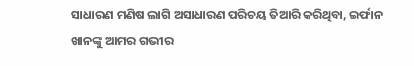ସାଧାରଣ ମଣିଷ ଲାଗି ଅସାଧାରଣ ପରିଚୟ ତିଆରି କରିଥିବା, ଇର୍ଫାନ ଖାନଙ୍କୁ ଆମର ଗଭୀର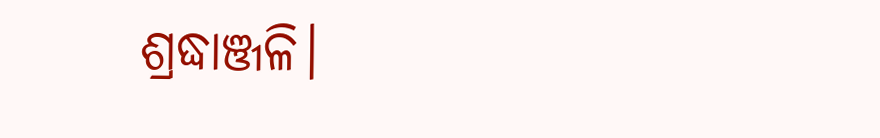ଶ୍ରଦ୍ଧାଞ୍ଜଳି।